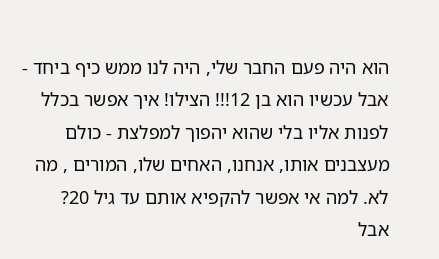הוא היה פעם החבר שלי, היה לנו ממש כיף ביחד - אבל עכשיו הוא בן 12!!! הצילו! איך אפשר בכלל לפנות אליו בלי שהוא יהפוך למפלצת - כולם מעצבנים אותו, אנחנו, האחים שלו, המורים , מה לא. למה אי אפשר להקפיא אותם עד גיל 20?
אבל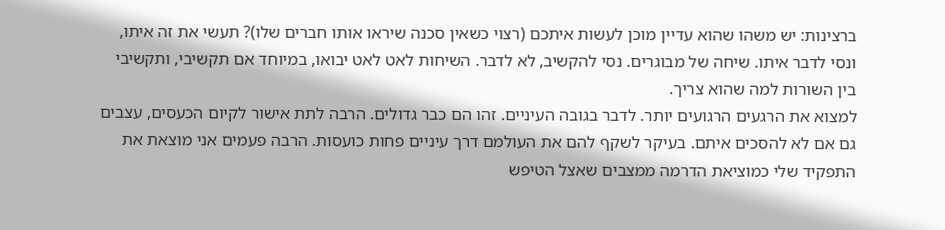ברצינות: יש משהו שהוא עדיין מוכן לעשות איתכם (רצוי כשאין סכנה שיראו אותו חברים שלו)? תעשי את זה איתו, ונסי לדבר איתו. שיחה של מבוגרים. נסי להקשיב, לא לדבר. השיחות לאט לאט יבואו, במיוחד אם תקשיבי, ותקשיבי בין השורות למה שהוא צריך.
למצוא את הרגעים הרגועים יותר. לדבר בגובה העיניים. זהו הם כבר גדולים. הרבה לתת אישור לקיום הכעסים, עצבים גם אם לא להסכים איתם. בעיקר לשקף להם את העולמם דרך עיניים פחות כועסות. הרבה פעמים אני מוצאת את התפקיד שלי כמוציאת הדרמה ממצבים שאצל הטיפש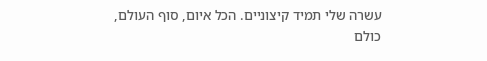עשרה שלי תמיד קיצוניים. הכל איום, סוף העולם, כולם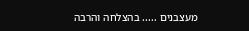מעצבנים ..... בהצלחה והרבה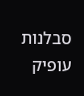סבלנות עופיק